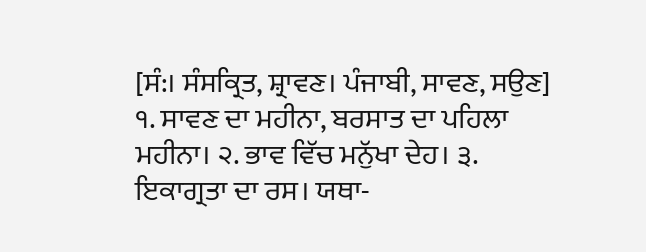[ਸੰ:। ਸੰਸਕ੍ਰਿਤ, ਸ਼੍ਰਾਵਣ। ਪੰਜਾਬੀ, ਸਾਵਣ, ਸਉਣ] ੧. ਸਾਵਣ ਦਾ ਮਹੀਨਾ, ਬਰਸਾਤ ਦਾ ਪਹਿਲਾ ਮਹੀਨਾ। ੨. ਭਾਵ ਵਿੱਚ ਮਨੁੱਖਾ ਦੇਹ। ੩. ਇਕਾਗ੍ਰਤਾ ਦਾ ਰਸ। ਯਥਾ-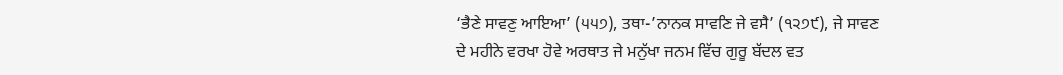‘ਭੈਣੇ ਸਾਵਣੁ ਆਇਆ’ (੫੫੭), ਤਥਾ-’ਨਾਨਕ ਸਾਵਣਿ ਜੇ ਵਸੈ’ (੧੨੭੯), ਜੇ ਸਾਵਣ ਦੇ ਮਹੀਨੇ ਵਰਖਾ ਹੋਵੇ ਅਰਥਾਤ ਜੇ ਮਨੁੱਖਾ ਜਨਮ ਵਿੱਚ ਗੁਰੂ ਬੱਦਲ ਵਤ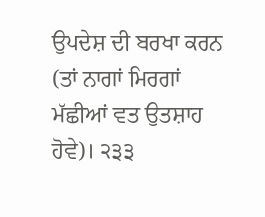ਉਪਦੇਸ਼ ਦੀ ਬਰਖਾ ਕਰਨ (ਤਾਂ ਨਾਗਾਂ ਮਿਰਗਾਂ ਮੱਛੀਆਂ ਵਤ ਉਤਸ਼ਾਹ ਹੋਵੇ)। ੨੩੩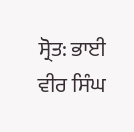ਸ੍ਰੋਤ: ਭਾਈ ਵੀਰ ਸਿੰਘ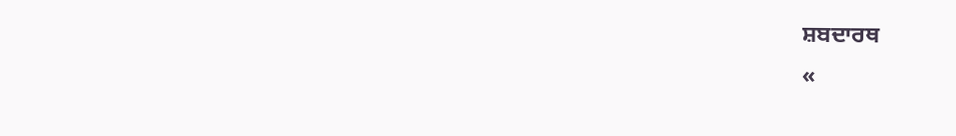ਸ਼ਬਦਾਰਥ
«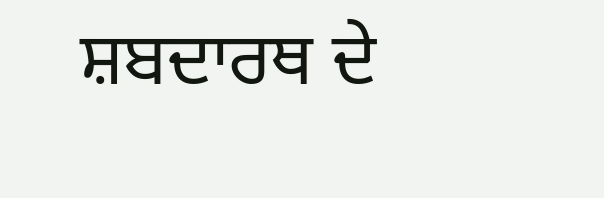ਸ਼ਬਦਾਰਥ ਦੇ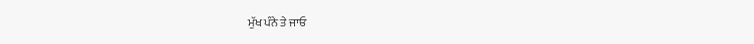ਮੁੱਖ ਪੰਨੇ ਤੇ ਜਾਓ